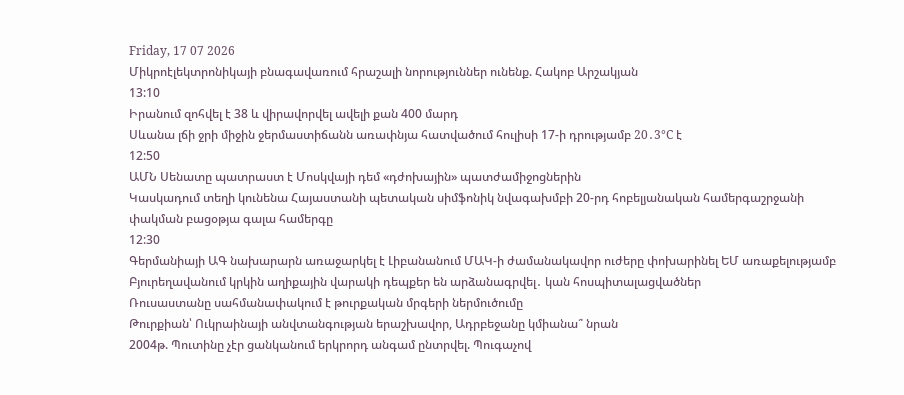Friday, 17 07 2026
Միկրոէլեկտրոնիկայի բնագավառում հրաշալի նորություններ ունենք. Հակոբ Արշակյան
13:10
Իրանում զոհվել է 38 և վիրավորվել ավելի քան 400 մարդ
Սևանա լճի ջրի միջին ջերմաստիճանն առափնյա հատվածում հուլիսի 17-ի դրությամբ 20․3°C է
12:50
ԱՄՆ Սենատը պատրաստ է Մոսկվայի դեմ «դժոխային» պատժամիջոցներին
Կասկադում տեղի կունենա Հայաստանի պետական սիմֆոնիկ նվագախմբի 20-րդ հոբելյանական համերգաշրջանի փակման բացօթյա գալա համերգը
12:30
Գերմանիայի ԱԳ նախարարն առաջարկել է Լիբանանում ՄԱԿ-ի ժամանակավոր ուժերը փոխարինել ԵՄ առաքելությամբ
Բյուրեղավանում կրկին աղիքային վարակի դեպքեր են արձանագրվել․ կան հոսպիտալացվածներ
Ռուսաստանը սահմանափակում է թուրքական մրգերի ներմուծումը
Թուրքիան՝ Ուկրաինայի անվտանգության երաշխավոր, Ադրբեջանը կմիանա՞ նրան
2004թ. Պուտինը չէր ցանկանում երկրորդ անգամ ընտրվել. Պուգաչով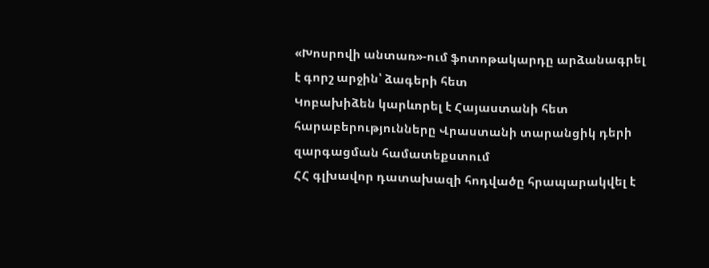«Խոսրովի անտառ»-ում ֆոտոթակարդը արձանագրել է գորշ արջին՝ ձագերի հետ
Կոբախիձեն կարևորել է Հայաստանի հետ հարաբերությունները Վրաստանի տարանցիկ դերի զարգացման համատեքստում
ՀՀ գլխավոր դատախազի հոդվածը հրապարակվել է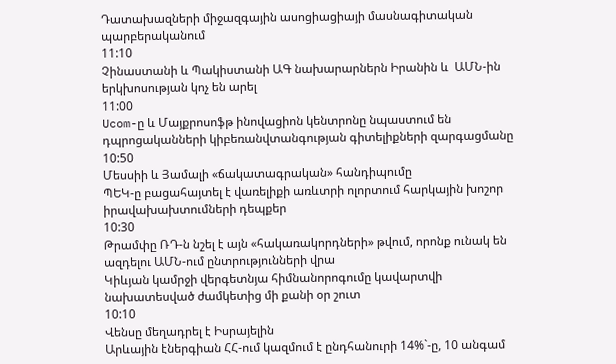Դատախազների միջազգային ասոցիացիայի մասնագիտական պարբերականում
11:10
Չինաստանի և Պակիստանի ԱԳ նախարարներն Իրանին և  ԱՄՆ-ին երկխոսության կոչ են արել
11:00
Ucom-ը և Մայքրոսոֆթ ինովացիոն կենտրոնը նպաստում են դպրոցականների կիբեռանվտանգության գիտելիքների զարգացմանը
10:50
Մեսսիի և Յամալի «ճակատագրական» հանդիպումը
ՊԵԿ-ը բացահայտել է վառելիքի առևտրի ոլորտում հարկային խոշոր իրավախախտումների դեպքեր
10:30
Թրամփը ՌԴ-ն նշել է այն «հակառակորդների» թվում, որոնք ունակ են ազդելու ԱՄՆ-ում ընտրությունների վրա
Կիևյան կամրջի վերգետնյա հիմնանորոգումը կավարտվի նախատեսված ժամկետից մի քանի օր շուտ
10:10
Վենսը մեղադրել է Իսրայելին
Արևային էներգիան ՀՀ-ում կազմում է ընդհանուրի 14%`-ը, 10 անգամ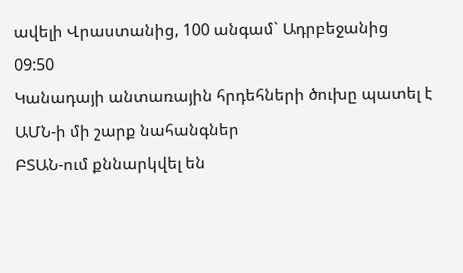ավելի Վրաստանից, 100 անգամ` Ադրբեջանից
09:50
Կանադայի անտառային հրդեհների ծուխը պատել է ԱՄՆ-ի մի շարք նահանգներ
ԲՏԱՆ-ում քննարկվել են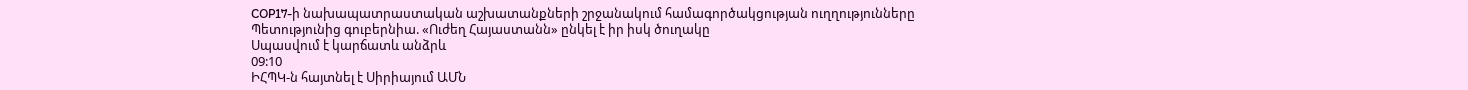COP17-ի նախապատրաստական աշխատանքների շրջանակում համագործակցության ուղղությունները
Պետությունից գուբերնիա. «Ուժեղ Հայաստանն» ընկել է իր իսկ ծուղակը
Սպասվում է կարճատև անձրև
09:10
ԻՀՊԿ-ն հայտնել է Սիրիայում ԱՄՆ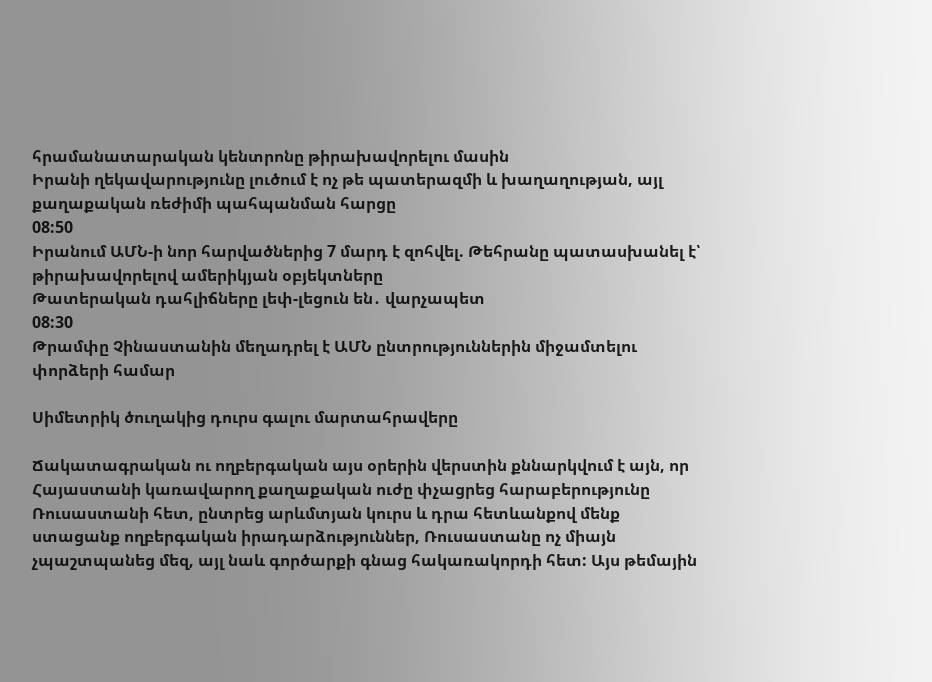հրամանատարական կենտրոնը թիրախավորելու մասին
Իրանի ղեկավարությունը լուծում է ոչ թե պատերազմի և խաղաղության, այլ քաղաքական ռեժիմի պահպանման հարցը
08:50
Իրանում ԱՄՆ-ի նոր հարվածներից 7 մարդ է զոհվել. Թեհրանը պատասխանել է՝ թիրախավորելով ամերիկյան օբյեկտները
Թատերական դահլիճները լեփ-լեցուն են․ վարչապետ
08:30
Թրամփը Չինաստանին մեղադրել է ԱՄՆ ընտրություններին միջամտելու փորձերի համար

Սիմետրիկ ծուղակից դուրս գալու մարտահրավերը

Ճակատագրական ու ողբերգական այս օրերին վերստին քննարկվում է այն, որ Հայաստանի կառավարող քաղաքական ուժը փչացրեց հարաբերությունը Ռուսաստանի հետ, ընտրեց արևմտյան կուրս և դրա հետևանքով մենք ստացանք ողբերգական իրադարձություններ, Ռուսաստանը ոչ միայն չպաշտպանեց մեզ, այլ նաև գործարքի գնաց հակառակորդի հետ: Այս թեմային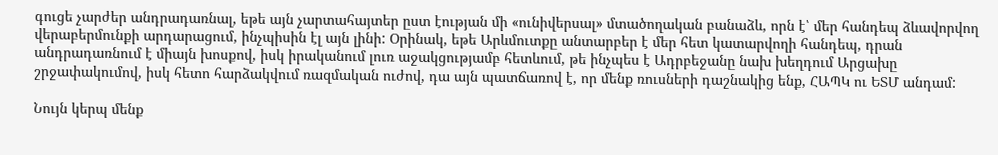գուցե չարժեր անդրադառնալ, եթե այն չարտահայտեր ըստ էության մի «ունիվերսալ» մտածողական բանաձև, որն է՝ մեր հանդեպ ձևավորվող վերաբերմունքի արդարացում, ինչպիսին էլ այն լինի: Օրինակ, եթե Արևմուտքը անտարբեր է մեր հետ կատարվողի հանդեպ, դրան անդրադառնում է միայն խոսքով, իսկ իրականում լուռ աջակցությամբ հետևում, թե ինչպես է Ադրբեջանը նախ խեղդում Արցախը շրջափակումով, իսկ հետո հարձակվում ռազմական ուժով, դա այն պատճառով է, որ մենք ռուսների դաշնակից ենք, ՀԱՊԿ ու ԵՏՄ անդամ:

Նույն կերպ մենք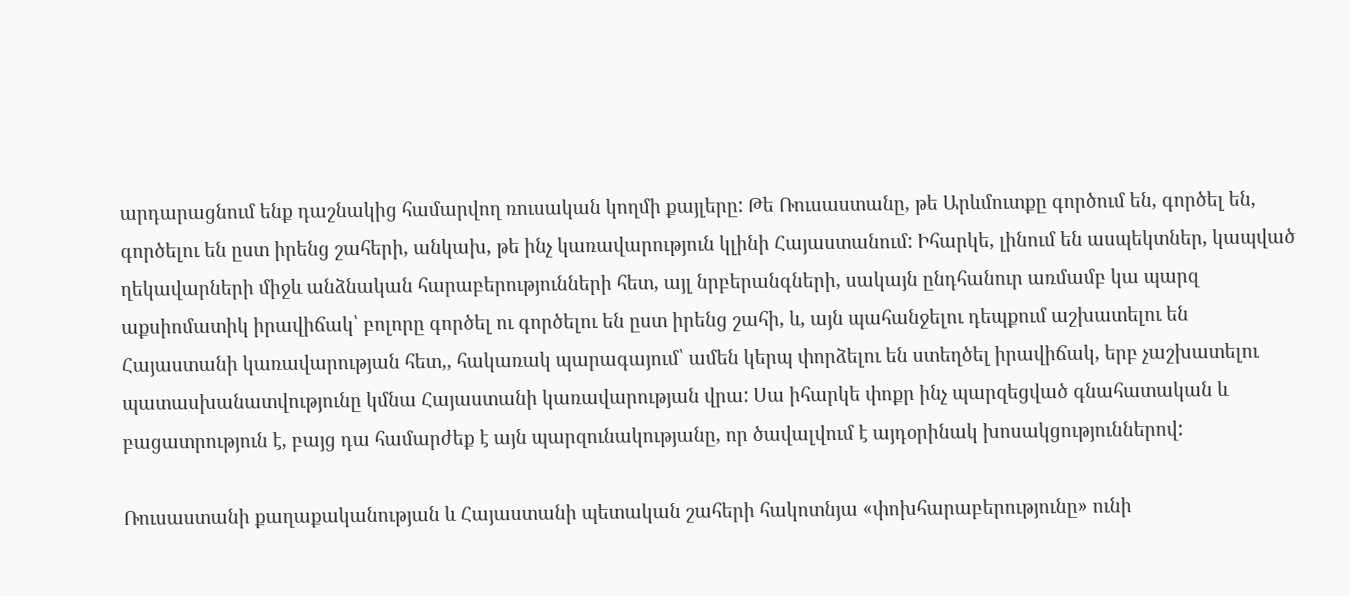արդարացնում ենք դաշնակից համարվող ռուսական կողմի քայլերը: Թե Ռուսաստանը, թե Արևմուտքը գործում են, գործել են, գործելու են ըստ իրենց շահերի, անկախ, թե ինչ կառավարություն կլինի Հայաստանում: Իհարկե, լինում են ասպեկտներ, կապված ղեկավարների միջև անձնական հարաբերությունների հետ, այլ նրբերանգների, սակայն ընդհանուր առմամբ կա պարզ աքսիոմատիկ իրավիճակ՝ բոլորը գործել ու գործելու են ըստ իրենց շահի, և, այն պահանջելու դեպքում աշխատելու են Հայաստանի կառավարության հետ,, հակառակ պարագայում՝ ամեն կերպ փորձելու են ստեղծել իրավիճակ, երբ չաշխատելու պատասխանատվությունը կմնա Հայաստանի կառավարության վրա: Սա իհարկե փոքր ինչ պարզեցված գնահատական և բացատրություն է, բայց դա համարժեք է այն պարզունակությանը, որ ծավալվում է այդօրինակ խոսակցություններով:

Ռուսաստանի քաղաքականության և Հայաստանի պետական շահերի հակոտնյա «փոխհարաբերությունը» ունի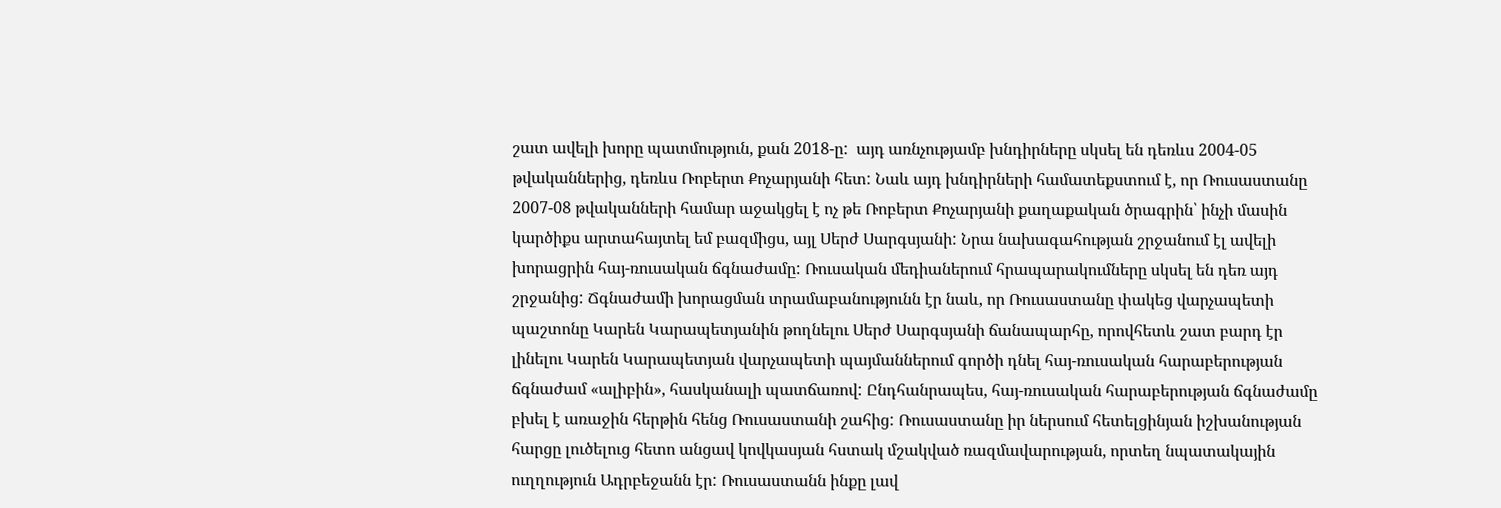շատ ավելի խորը պատմություն, քան 2018-ը:  այդ առնչությամբ խնդիրները սկսել են դեռևս 2004-05 թվականներից, դեռևս Ռոբերտ Քոչարյանի հետ: Նաև այդ խնդիրների համատեքստում է, որ Ռուսաստանը 2007-08 թվականների համար աջակցել է ոչ թե Ռոբերտ Քոչարյանի քաղաքական ծրագրին՝ ինչի մասին կարծիքս արտահայտել եմ բազմիցս, այլ Սերժ Սարգսյանի: Նրա նախագահության շրջանում էլ ավելի խորացրին հայ-ռուսական ճգնաժամը: Ռուսական մեդիաներում հրապարակումները սկսել են դեռ այդ շրջանից: Ճգնաժամի խորացման տրամաբանությունն էր նաև, որ Ռուսաստանը փակեց վարչապետի պաշտոնը Կարեն Կարապետյանին թողնելու Սերժ Սարգսյանի ճանապարհը, որովհետև շատ բարդ էր լինելու Կարեն Կարապետյան վարչապետի պայմաններում գործի դնել հայ-ռուսական հարաբերության ճգնաժամ «ալիբին», հասկանալի պատճառով: Ընդհանրապես, հայ-ռուսական հարաբերության ճգնաժամը բխել է առաջին հերթին հենց Ռուսաստանի շահից: Ռուսաստանը իր ներսում հետելցինյան իշխանության հարցը լուծելուց հետո անցավ կովկասյան հստակ մշակված ռազմավարության, որտեղ նպատակային ուղղություն Ադրբեջանն էր: Ռուսաստանն ինքը լավ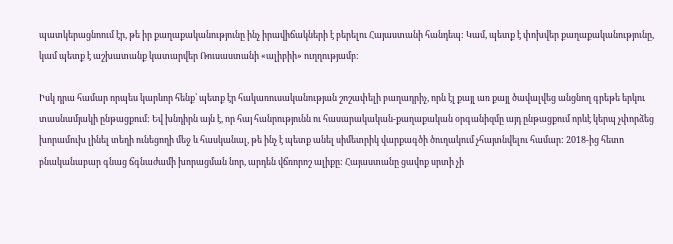պատկերացնոում էր, թե իր քաղաքականությունը ինչ իրավիճակների է բերելու Հայաստանի հանդեպ: Կամ, պետք է փոխվեր քաղաքականությունը, կամ պետք է աշխատանք կատարվեր Ռուսաստանի «ալիբիի» ուղղությամբ:

Իսկ դրա համար որպես կարևոր հենք՝ պետք էր հակառուսականության շոշափելի բաղադրիչ, որն էլ քայլ առ քայլ ծավալվեց անցնող գրեթե երկու տասնամյակի ընթացքում: Եվ խնդիրն այն է, որ հայ հանրությունն ու հասարակական-քաղաքական օրգանիզմը այդ ընթացքում որևէ կերպ չփորձեց խորամուխ լինել տեղի ունեցողի մեջ և հասկանալ, թե ինչ է պետք անել սիմետրիկ վարքագծի ծուղակում չհայտնվելու համար: 2018-ից հետո բնականաբար գնաց ճգնաժամի խորացման նոր, արդեն վճռորոշ ալիքը: Հայաստանը ցավոք սրտի չի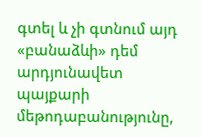գտել և չի գտնում այդ «բանաձևի» դեմ արդյունավետ պայքարի մեթոդաբանությունը,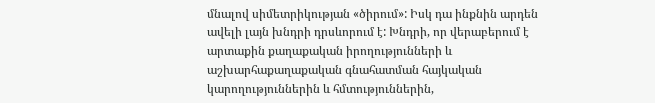մնալով սիմետրիկության «ծիրում»: Իսկ դա ինքնին արդեն ավելի լայն խնդրի դրսևորում է: Խնդրի, որ վերաբերում է արտաքին քաղաքական իրողությունների և աշխարհաքաղաքական գնահատման հայկական կարողություններին և հմտություններին,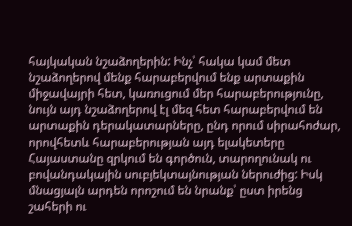հայկական նշաձողերին: Ինչ՝ հակա կամ մետ նշաձողերով մենք հարաբերվում ենք արտաքին միջավայրի հետ, կառուցում մեր հարաբերությունը, նույն այդ նշաձողերով էլ մեզ հետ հարաբերվում են արտաքին դերակատարները, ընդ որում սիրահոժար, որովհետև հարաբերության այդ ելակետերը Հայաստանը զրկում են գործուն, տարողունակ ու բովանդակային սուբյեկտայնության ներուժից: Իսկ մնացյալն արդեն որոշում են նրանք՝ ըստ իրենց շահերի ու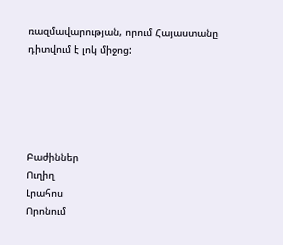ռազմավարության, որում Հայաստանը դիտվում է լոկ միջոց:





Բաժիններ
Ուղիղ
Լրահոս
Որոնում